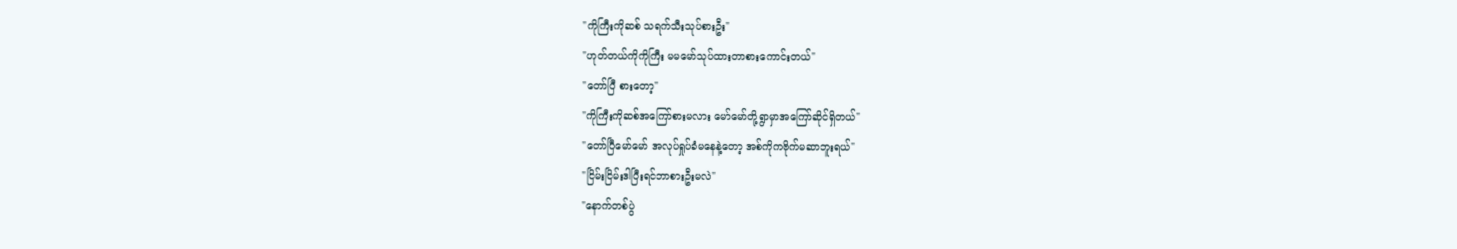"ကိုကြီးကိုဆစ် သရက်သီးသုပ်စားဦး"
"ဟုတ်တယ်ကိုကိုကြီး မမမော်သုပ်ထားတာစားကောင်းတယ်"
"တော်ပြီ စားတော့"
"ကိုကြီးကိုဆစ်အကြော်စားမလား မော်မော်တို့ရွာမှာအကြော်ဆိုင်ရှိတယ်"
"တော်ပြီမော်မော် အလုပ်ရှုပ်ခံမနေနဲ့တော့ အစ်ကိုကဗိုက်မဆာဘူးရယ်"
"ငြိမ်းငြိမ်းဒါပြီးရင်ဘာစားဦးမလဲ"
"နောက်တစ်ပွဲ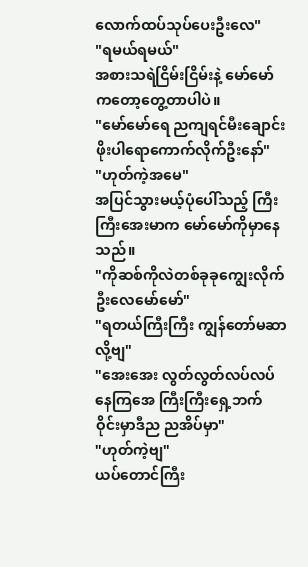လောက်ထပ်သုပ်ပေးဦးလေ"
"ရမယ်ရမယ်"
အစားသရဲငြိမ်းငြိမ်းနဲ့ မော်မော်ကတော့တွေ့တာပါပဲ။
"မော်မော်ရေ ညကျရင်မီးချောင်းဖိုးပါရောကောက်လိုက်ဦးနော်"
"ဟုတ်ကဲ့အမေ"
အပြင်သွားမယ့်ပုံပေါ်သည့် ကြီးကြီးအေးမာက မော်မော်ကိုမှာနေသည်။
"ကိုဆစ်ကိုလဲတစ်ခုခုကျွေးလိုက်ဦးလေမော်မော်"
"ရတယ်ကြီးကြီး ကျွန်တော်မဆာလို့ဗျ"
"အေးအေး လွတ်လွတ်လပ်လပ်နေကြအေ ကြီးကြီးရှေ့ဘက်ဝိုင်းမှာဒီည ညအိပ်မှာ"
"ဟုတ်ကဲ့ဗျ"
ယပ်တောင်ကြီး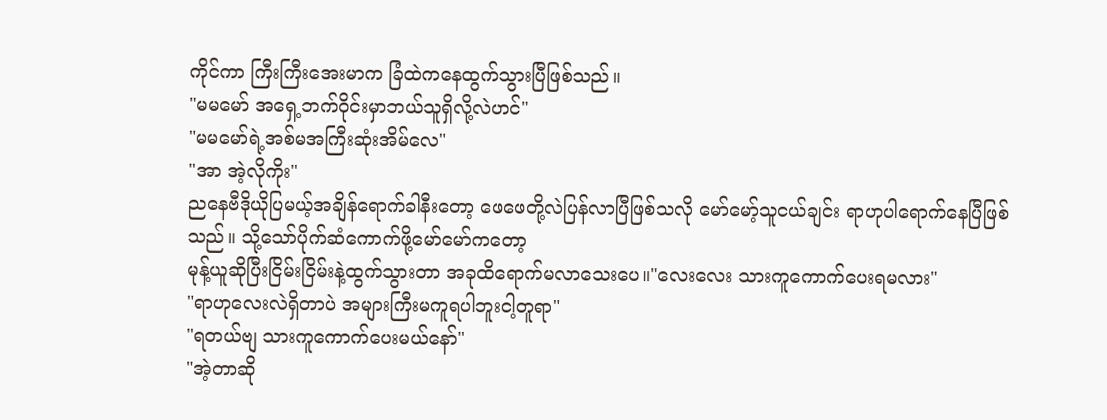ကိုင်ကာ ကြီးကြီးအေးမာက ခြံထဲကနေထွက်သွားပြီဖြစ်သည်။
"မမမော် အရှေ့ဘက်ဝိုင်းမှာဘယ်သူရှိလို့လဲဟင်"
"မမမော်ရဲ့အစ်မအကြီးဆုံးအိမ်လေ"
"အာ အဲ့လိုကိုး"
ညနေဗီဒိုယိုပြမယ့်အချိန်ရောက်ခါနီးတော့ ဖေဖေတို့လဲပြန်လာပြီဖြစ်သလို မော်မော့်သူငယ်ချင်း ရာဟုပါရောက်နေပြီဖြစ်သည်။ သို့သော်ပိုက်ဆံကောက်ဖို့မော်မော်ကတော့
မုန့်ယူဆိုပြီးငြိမ်းငြိမ်းနဲ့ထွက်သွားတာ အခုထိရောက်မလာသေးပေ။"လေးလေး သားကူကောက်ပေးရမလား"
"ရာဟုလေးလဲရှိတာပဲ အများကြီးမကူရပါဘူးငါ့တူရာ"
"ရတယ်ဗျ သားကူကောက်ပေးမယ်နော်"
"အဲ့တာဆို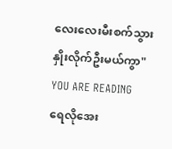လေးလေးမီးစက်သွားနှိုးလိုက်ဦးမယ်ကွာ"
YOU ARE READING
ရေလိုအေး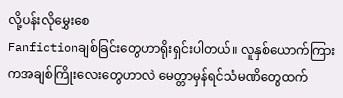လို့ပန်းလိုမွှေးစေ
Fanfictionချစ်ခြင်းတွေဟာရိုးရှင်းပါတယ်။ လူနှစ်ယောက်ကြားကအချစ်ကြိုးလေးတွေဟာလဲ မေတ္တာမှန်ရင်သံမဏိတွေထက်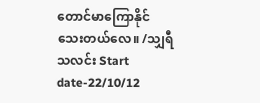တောင်မာကြောနိုင်သေးတယ်လေ။ /သျှရီသလင်း Start date-22/10/12